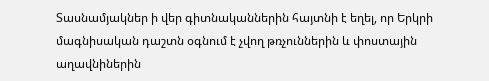Տասնամյակներ ի վեր գիտնականներին հայտնի է եղել, որ Երկրի մագնիսական դաշտն օգնում է չվող թռչուններին և փոստային աղավնիներին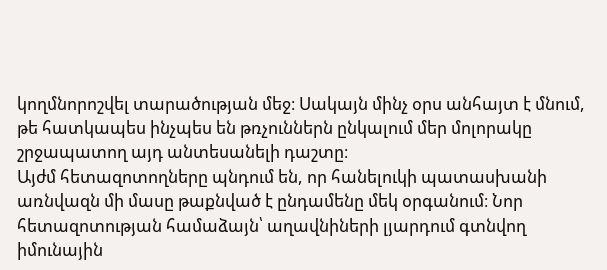կողմնորոշվել տարածության մեջ։ Սակայն մինչ օրս անհայտ է մնում, թե հատկապես ինչպես են թռչուններն ընկալում մեր մոլորակը շրջապատող այդ անտեսանելի դաշտը։
Այժմ հետազոտողները պնդում են, որ հանելուկի պատասխանի առնվազն մի մասը թաքնված է ընդամենը մեկ օրգանում։ Նոր հետազոտության համաձայն՝ աղավնիների լյարդում գտնվող իմունային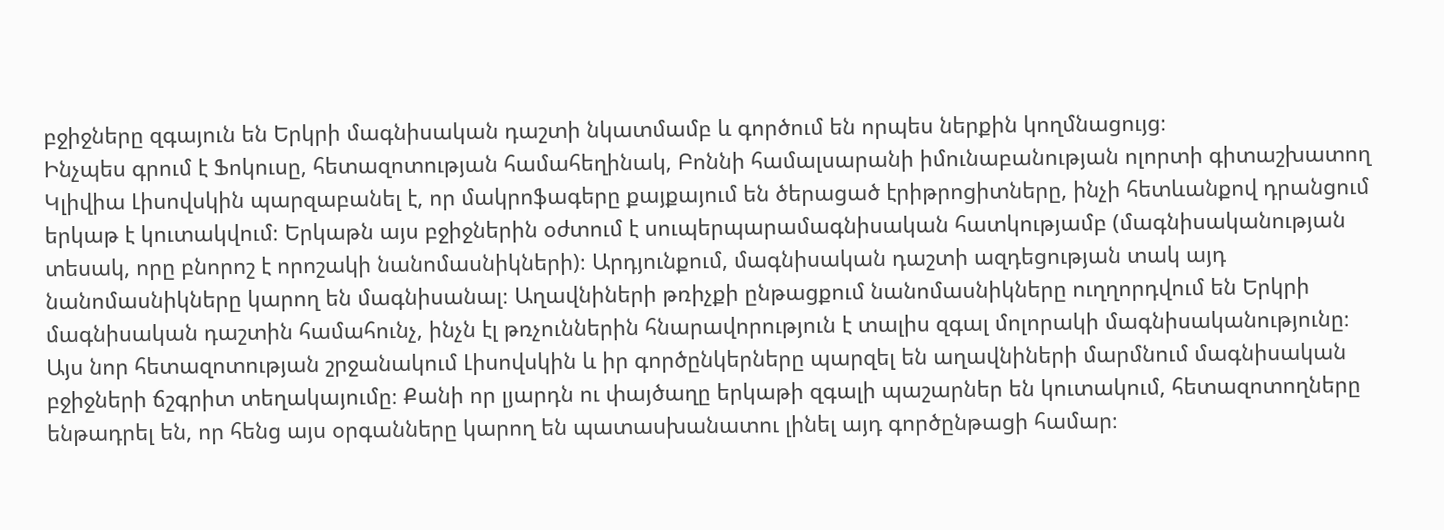բջիջները զգայուն են Երկրի մագնիսական դաշտի նկատմամբ և գործում են որպես ներքին կողմնացույց։
Ինչպես գրում է Ֆոկուսը, հետազոտության համահեղինակ, Բոննի համալսարանի իմունաբանության ոլորտի գիտաշխատող Կլիվիա Լիսովսկին պարզաբանել է, որ մակրոֆագերը քայքայում են ծերացած էրիթրոցիտները, ինչի հետևանքով դրանցում երկաթ է կուտակվում։ Երկաթն այս բջիջներին օժտում է սուպերպարամագնիսական հատկությամբ (մագնիսականության տեսակ, որը բնորոշ է որոշակի նանոմասնիկների)։ Արդյունքում, մագնիսական դաշտի ազդեցության տակ այդ նանոմասնիկները կարող են մագնիսանալ։ Աղավնիների թռիչքի ընթացքում նանոմասնիկները ուղղորդվում են Երկրի մագնիսական դաշտին համահունչ, ինչն էլ թռչուններին հնարավորություն է տալիս զգալ մոլորակի մագնիսականությունը։
Այս նոր հետազոտության շրջանակում Լիսովսկին և իր գործընկերները պարզել են աղավնիների մարմնում մագնիսական բջիջների ճշգրիտ տեղակայումը։ Քանի որ լյարդն ու փայծաղը երկաթի զգալի պաշարներ են կուտակում, հետազոտողները ենթադրել են, որ հենց այս օրգանները կարող են պատասխանատու լինել այդ գործընթացի համար։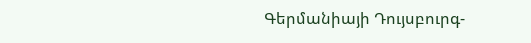Գերմանիայի Դույսբուրգ-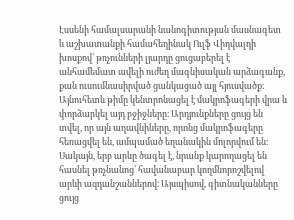Էսսենի համալսարանի նանոգիտության մասնագետ և աշխատանքի համահեղինակ Ուլֆ Վիդվալդի խոսքով՝ թռչունների լյարդը ցուցաբերել է անհամեմատ ավելի ուժեղ մագնիսական արձագանք, քան ուսումնասիրված ցանկացած այլ հյուսվածք։
Այնուհետև թիմը կենտրոնացել է մակրոֆագերի վրա և փորձարկել այդ բջիջները։ Արդյունքները ցույց են տվել, որ այն աղավնիները, որոնց մակրոֆագերը հեռացվել են, ամպամած եղանակին մոլորվում են։ Սակայն, երբ արևը ծագել է, նրանք կարողացել են հասնել թռչնանոց՝ հավանաբար կողմնորոշվելով արևի ազդանշաններով։ Այսպիսով, գիտնականները ցույց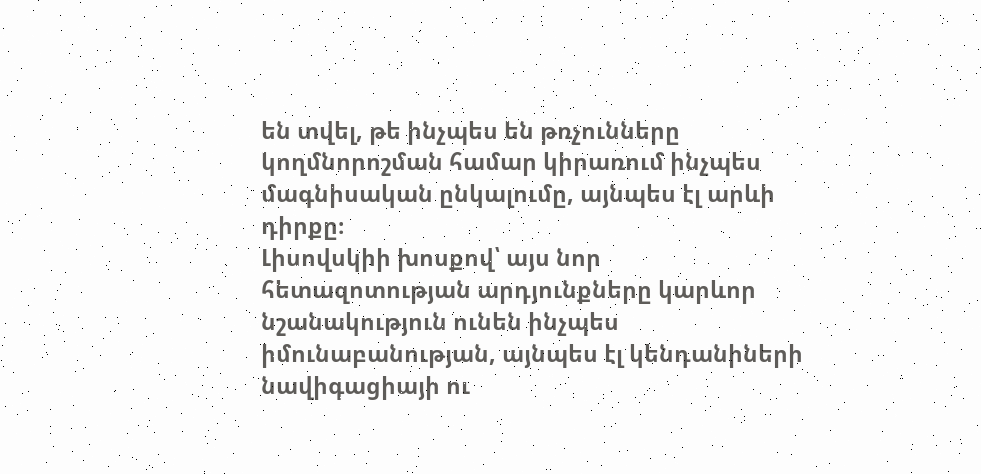են տվել, թե ինչպես են թռչունները կողմնորոշման համար կիրառում ինչպես մագնիսական ընկալումը, այնպես էլ արևի դիրքը։
Լիսովսկիի խոսքով՝ այս նոր հետազոտության արդյունքները կարևոր նշանակություն ունեն ինչպես իմունաբանության, այնպես էլ կենդանիների նավիգացիայի ու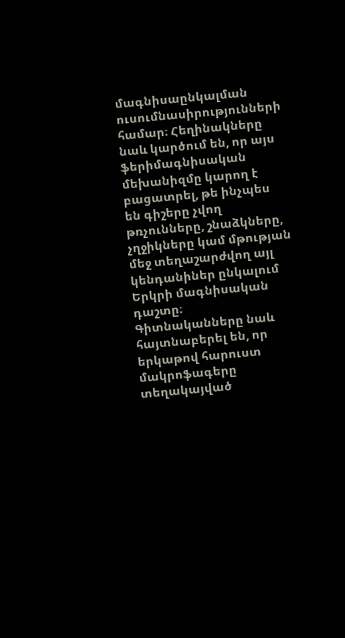մագնիսաընկալման ուսումնասիրությունների համար։ Հեղինակները նաև կարծում են, որ այս ֆերիմագնիսական մեխանիզմը կարող է բացատրել, թե ինչպես են գիշերը չվող թռչունները, շնաձկները, չղջիկները կամ մթության մեջ տեղաշարժվող այլ կենդանիներ ընկալում Երկրի մագնիսական դաշտը։
Գիտնականները նաև հայտնաբերել են, որ երկաթով հարուստ մակրոֆագերը տեղակայված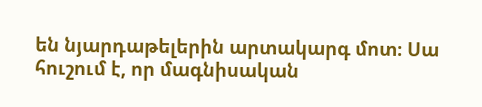են նյարդաթելերին արտակարգ մոտ։ Սա հուշում է, որ մագնիսական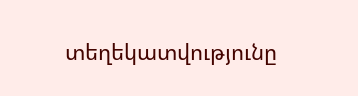տեղեկատվությունը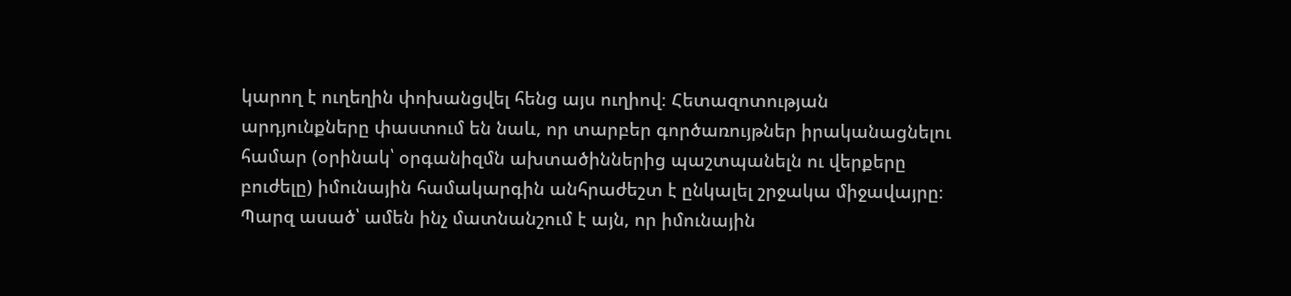կարող է ուղեղին փոխանցվել հենց այս ուղիով։ Հետազոտության արդյունքները փաստում են նաև, որ տարբեր գործառույթներ իրականացնելու համար (օրինակ՝ օրգանիզմն ախտածիններից պաշտպանելն ու վերքերը բուժելը) իմունային համակարգին անհրաժեշտ է ընկալել շրջակա միջավայրը։ Պարզ ասած՝ ամեն ինչ մատնանշում է այն, որ իմունային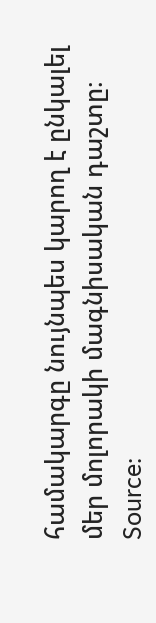համակարգը նույնպես կարող է ընկալել մեր մոլորակի մագնիսական դաշտը։
Source: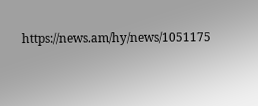https://news.am/hy/news/1051175